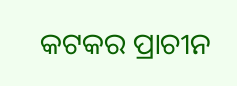କଟକର ପ୍ରାଚୀନ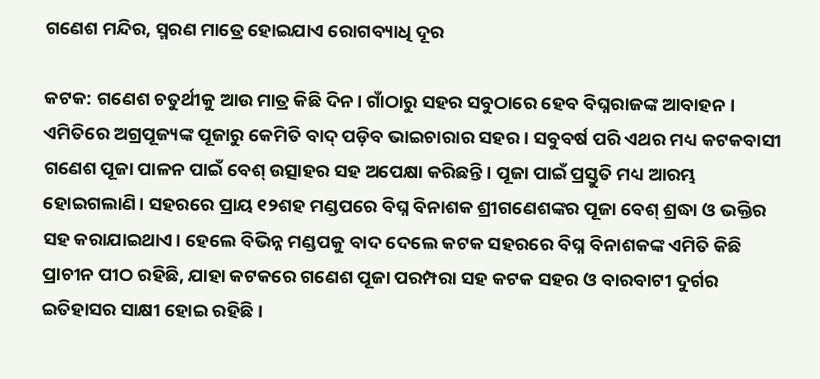ଗଣେଶ ମନ୍ଦିର, ସ୍ମରଣ ମାତ୍ରେ ହୋଇଯାଏ ରୋଗବ୍ୟାଧି ଦୂର

କଟକ: ଗଣେଶ ଚତୁର୍ଥୀକୁ ଆଉ ମାତ୍ର କିଛି ଦିନ। ଗାଁଠାରୁ ସହର ସବୁଠାରେ ହେବ ବିଘ୍ନରାଜଙ୍କ ଆବାହନ । ଏମିତିରେ ଅଗ୍ରପୂଜ୍ୟଙ୍କ ପୂଜାରୁ କେମିତି ବାଦ୍‌ ପଡ଼ିବ ଭାଇଚାରାର ସହର । ସବୁବର୍ଷ ପରି ଏଥର ମଧ୍ୟ କଟକବାସୀ ଗଣେଶ ପୂଜା ପାଳନ ପାଇଁ ବେଶ୍‌ ଉତ୍ସାହର ସହ ଅପେକ୍ଷା କରିଛନ୍ତି। ପୂଜା ପାଇଁ ପ୍ରସ୍ତୁତି ମଧ୍ୟ ଆରମ୍ଭ ହୋଇଗଲାଣି। ସହରରେ ପ୍ରାୟ ୧୨ଶହ ମଣ୍ଡପରେ ବିଘ୍ନ ବିନାଶକ ଶ୍ରୀଗଣେଶଙ୍କର ପୂଜା ବେଶ୍ ଶ୍ରଦ୍ଧା ଓ ଭକ୍ତିର ସହ କରାଯାଇଥାଏ। ହେଲେ ବିଭିନ୍ନ ମଣ୍ଡପକୁ ବାଦ ଦେଲେ କଟକ ସହରରେ ବିଘ୍ନ ବିନାଶକଙ୍କ ଏମିତି କିଛି ପ୍ରାଚୀନ ପୀଠ ରହିଛି, ଯାହା କଟକରେ ଗଣେଶ ପୂଜା ପରମ୍ପରା ସହ କଟକ ସହର ଓ ବାରବାଟୀ ଦୁର୍ଗର ଇତିହାସର ସାକ୍ଷୀ ହୋଇ ରହିଛି।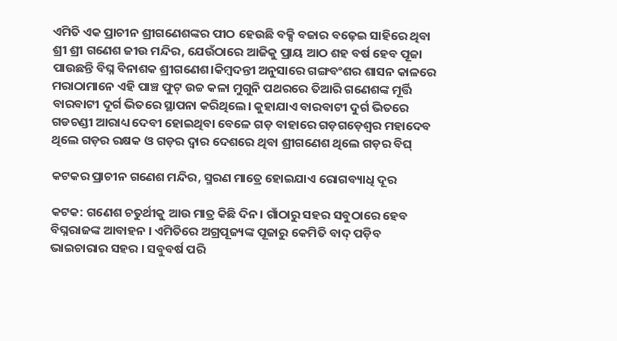ଏମିତି ଏକ ପ୍ରାଚୀନ ଶ୍ରୀଗଣେଶଙ୍କର ପୀଠ ହେଉଛି ବକ୍ସି ବଜାର ବଢ଼େଇ ସାହିରେ ଥିବା ଶ୍ରୀ ଶ୍ରୀ ଗଣେଶ ଜୀଉ ମନ୍ଦିର, ଯେଉଁଠାରେ ଆଜିକୁ ପ୍ରାୟ ଆଠ ଶହ ବର୍ଷ ହେବ ପୂଜା ପାଉଛନ୍ତି ବିଘ୍ନ ବିନାଶକ ଶ୍ରୀଗଣେଶ।କିମ୍ବଦନ୍ତୀ ଅନୁସାରେ ଗଙ୍ଗବଂଶର ଶାସନ କାଳରେ ମରାଠାମାନେ ଏହି ପାଞ୍ଚ ଫୁଟ୍ ଉଚ୍ଚ କଳା ମୁଗୁନି ପଥରରେ ତିଆରି ଗଣେଶଙ୍କ ମୂର୍ତ୍ତି ବାରବାଟୀ ଦୂର୍ଗ ଭିତରେ ସ୍ଥାପନା କରିଥିଲେ। କୁହାଯାଏ ବାରବାଟୀ ଦୁର୍ଗ ଭିତରେ ଗଡଚଣ୍ଡୀ ଆରାଧ୍ୟ ଦେବୀ ହୋଇଥିବା ବେଳେ ଗଡ଼ ବାହାରେ ଗଡ଼ଗଡ଼େଶ୍ବର ମହାଦେବ ଥିଲେ ଗଡ଼ର ରକ୍ଷକ ଓ ଗଡ଼ର ଦ୍ବାର ଦେଶରେ ଥିବା ଶ୍ରୀଗଣେଶ ଥିଲେ ଗଡ଼ର ବିଘ୍

କଟକର ପ୍ରାଚୀନ ଗଣେଶ ମନ୍ଦିର, ସ୍ମରଣ ମାତ୍ରେ ହୋଇଯାଏ ରୋଗବ୍ୟାଧି ଦୂର

କଟକ: ଗଣେଶ ଚତୁର୍ଥୀକୁ ଆଉ ମାତ୍ର କିଛି ଦିନ। ଗାଁଠାରୁ ସହର ସବୁଠାରେ ହେବ ବିଘ୍ନରାଜଙ୍କ ଆବାହନ । ଏମିତିରେ ଅଗ୍ରପୂଜ୍ୟଙ୍କ ପୂଜାରୁ କେମିତି ବାଦ୍‌ ପଡ଼ିବ ଭାଇଚାରାର ସହର । ସବୁବର୍ଷ ପରି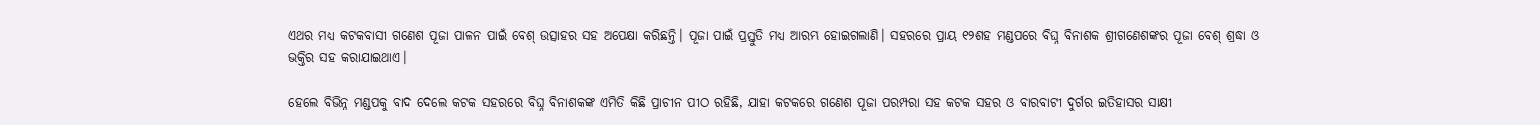ଏଥର ମଧ୍ୟ କଟକବାସୀ ଗଣେଶ ପୂଜା ପାଳନ ପାଇଁ ବେଶ୍‌ ଉତ୍ସାହର ସହ ଅପେକ୍ଷା କରିଛନ୍ତି। ପୂଜା ପାଇଁ ପ୍ରସ୍ତୁତି ମଧ୍ୟ ଆରମ୍ଭ ହୋଇଗଲାଣି। ସହରରେ ପ୍ରାୟ ୧୨ଶହ ମଣ୍ଡପରେ ବିଘ୍ନ ବିନାଶକ ଶ୍ରୀଗଣେଶଙ୍କର ପୂଜା ବେଶ୍ ଶ୍ରଦ୍ଧା ଓ ଭକ୍ତିର ସହ କରାଯାଇଥାଏ।

ହେଲେ ବିଭିନ୍ନ ମଣ୍ଡପକୁ ବାଦ ଦେଲେ କଟକ ସହରରେ ବିଘ୍ନ ବିନାଶକଙ୍କ ଏମିତି କିଛି ପ୍ରାଚୀନ ପୀଠ ରହିଛି, ଯାହା କଟକରେ ଗଣେଶ ପୂଜା ପରମ୍ପରା ସହ କଟକ ସହର ଓ ବାରବାଟୀ ଦୁର୍ଗର ଇତିହାସର ସାକ୍ଷୀ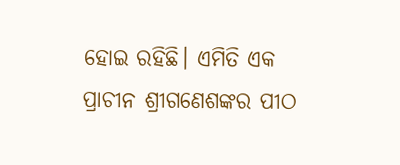ହୋଇ ରହିଛି। ଏମିତି ଏକ ପ୍ରାଚୀନ ଶ୍ରୀଗଣେଶଙ୍କର ପୀଠ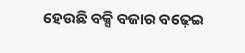ହେଉଛି ବକ୍ସି ବଜାର ବଢ଼େଇ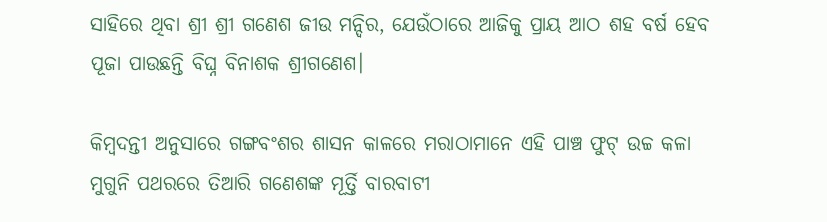ସାହିରେ ଥିବା ଶ୍ରୀ ଶ୍ରୀ ଗଣେଶ ଜୀଉ ମନ୍ଦିର, ଯେଉଁଠାରେ ଆଜିକୁ ପ୍ରାୟ ଆଠ ଶହ ବର୍ଷ ହେବ ପୂଜା ପାଉଛନ୍ତି ବିଘ୍ନ ବିନାଶକ ଶ୍ରୀଗଣେଶ।

କିମ୍ବଦନ୍ତୀ ଅନୁସାରେ ଗଙ୍ଗବଂଶର ଶାସନ କାଳରେ ମରାଠାମାନେ ଏହି ପାଞ୍ଚ ଫୁଟ୍ ଉଚ୍ଚ କଳା ମୁଗୁନି ପଥରରେ ତିଆରି ଗଣେଶଙ୍କ ମୂର୍ତ୍ତି ବାରବାଟୀ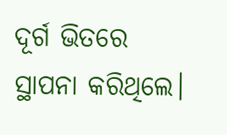ଦୂର୍ଗ ଭିତରେ ସ୍ଥାପନା କରିଥିଲେ।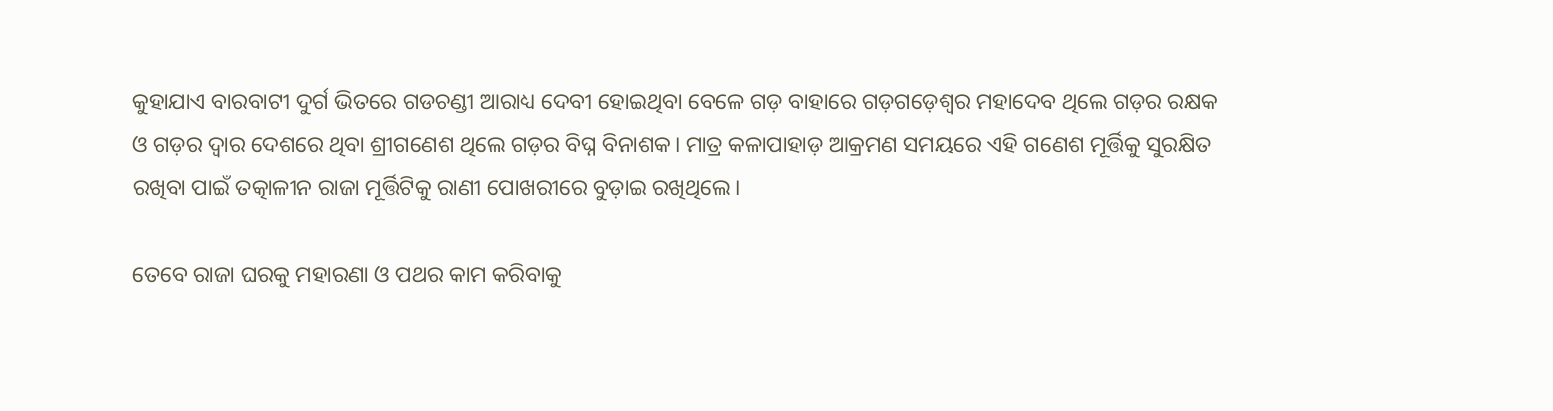କୁହାଯାଏ ବାରବାଟୀ ଦୁର୍ଗ ଭିତରେ ଗଡଚଣ୍ଡୀ ଆରାଧ୍ୟ ଦେବୀ ହୋଇଥିବା ବେଳେ ଗଡ଼ ବାହାରେ ଗଡ଼ଗଡ଼େଶ୍ବର ମହାଦେବ ଥିଲେ ଗଡ଼ର ରକ୍ଷକ ଓ ଗଡ଼ର ଦ୍ବାର ଦେଶରେ ଥିବା ଶ୍ରୀଗଣେଶ ଥିଲେ ଗଡ଼ର ବିଘ୍ନ ବିନାଶକ। ମାତ୍ର କଳାପାହାଡ଼ ଆକ୍ରମଣ ସମୟରେ ଏହି ଗଣେଶ ମୂର୍ତ୍ତିକୁ ସୁରକ୍ଷିତ ରଖିବା ପାଇଁ ତତ୍କାଳୀନ ରାଜା ମୂର୍ତ୍ତିଟିକୁ ରାଣୀ ପୋଖରୀରେ ବୁଡ଼ାଇ ରଖିଥିଲେ।

ତେବେ ରାଜା ଘରକୁ ମହାରଣା ଓ ପଥର କାମ କରିବାକୁ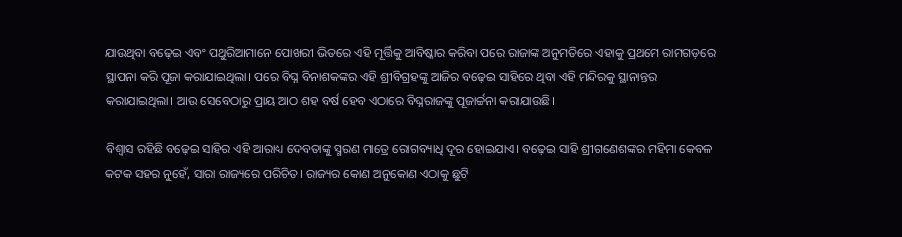ଯାଉଥିବା ବଢ଼େଇ ଏବଂ ପଥୁରିଆମାନେ ପୋଖରୀ ଭିତରେ ଏହି ମୂର୍ତ୍ତିକୁ ଆବିଷ୍କାର କରିବା ପରେ ରାଜାଙ୍କ ଅନୁମତିରେ ଏହାକୁ ପ୍ରଥମେ ରାମଗଡ଼ରେ ସ୍ଥାପନା କରି ପୂଜା କରାଯାଇଥିଲା। ପରେ ବିଘ୍ନ ବିନାଶକଙ୍କର ଏହି ଶ୍ରୀବିଗ୍ରହଙ୍କୁ ଆଜିର ବଢ଼େଇ ସାହିରେ ଥିବା ଏହି ମନ୍ଦିରକୁ ସ୍ଥାନାନ୍ତର କରାଯାଇଥିଲା। ଆଉ ସେବେଠାରୁ ପ୍ରାୟ ଆଠ ଶହ ବର୍ଷ ହେବ ଏଠାରେ ବିଘ୍ନରାଜଙ୍କୁ ପୂଜାର୍ଚ୍ଚନା କରାଯାଉଛି।

ବିଶ୍ବାସ ରହିଛି ବଢ଼େଇ ସାହିର ଏହି ଆରାଧ୍ୟ ଦେବତାଙ୍କୁ ସ୍ମରଣ ମାତ୍ରେ ରୋଗବ୍ୟାଧି ଦୂର ହୋଇଯାଏ। ବଢ଼େଇ ସାହି ଶ୍ରୀଗଣେଶଙ୍କର ମହିମା କେବଳ କଟକ ସହର ନୁହେଁ, ସାରା ରାଜ୍ୟରେ ପରିଚିତ। ରାଜ୍ୟର କୋଣ ଅନୁକୋଣ ଏଠାକୁ ଛୁଟି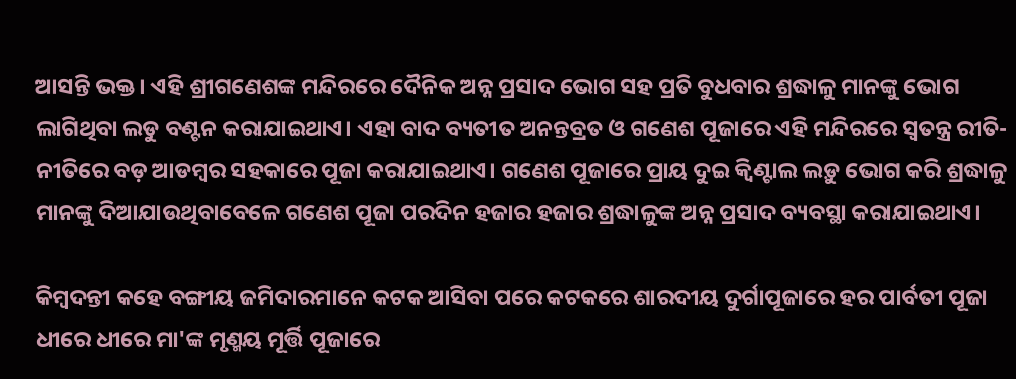ଆସନ୍ତି ଭକ୍ତ। ଏହି ଶ୍ରୀଗଣେଶଙ୍କ ମନ୍ଦିରରେ ଦୈନିକ ଅନ୍ନ ପ୍ରସାଦ ଭୋଗ ସହ ପ୍ରତି ବୁଧବାର ଶ୍ରଦ୍ଧାଳୁ ମାନଙ୍କୁ ଭୋଗ ଲାଗିଥିବା ଲଡୁ ବଣ୍ଟନ କରାଯାଇଥାଏ। ଏହା ବାଦ ବ୍ୟତୀତ ଅନନ୍ତବ୍ରତ ଓ ଗଣେଶ ପୂଜାରେ ଏହି ମନ୍ଦିରରେ ସ୍ବତନ୍ତ୍ର ରୀତି-ନୀତିରେ ବଡ଼ ଆଡମ୍ବର ସହକାରେ ପୂଜା କରାଯାଇଥାଏ। ଗଣେଶ ପୂଜାରେ ପ୍ରାୟ ଦୁଇ କ୍ଵିଣ୍ଟାଲ ଲଡ଼ୁ ଭୋଗ କରି ଶ୍ରଦ୍ଧାଳୁ ମାନଙ୍କୁ ଦିଆଯାଉଥିବାବେଳେ ଗଣେଶ ପୂଜା ପରଦିନ ହଜାର ହଜାର ଶ୍ରଦ୍ଧାଳୁଙ୍କ ଅନ୍ନ ପ୍ରସାଦ ବ୍ୟବସ୍ଥା କରାଯାଇଥାଏ।

କିମ୍ବଦନ୍ତୀ କହେ ବଙ୍ଗୀୟ ଜମିଦାରମାନେ କଟକ ଆସିବା ପରେ କଟକରେ ଶାରଦୀୟ ଦୁର୍ଗାପୂଜାରେ ହର ପାର୍ବତୀ ପୂଜା ଧୀରେ ଧୀରେ ମା'ଙ୍କ ମୃଣ୍ମୟ ମୂର୍ତ୍ତି ପୂଜାରେ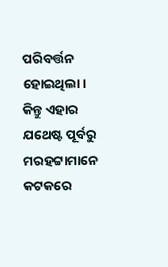ପରିବର୍ତ୍ତନ ହୋଇଥିଲା। କିନ୍ତୁ ଏହାର ଯଥେଷ୍ଟ ପୂର୍ବରୁ ମରହଟ୍ଟାମାନେ କଟକରେ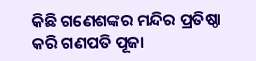କିଛି ଗଣେଶଙ୍କର ମନ୍ଦିର ପ୍ରତିଷ୍ଠା କରି ଗଣପତି ପୂଜା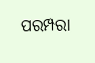ପରମ୍ପରା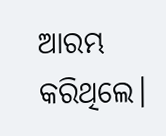ଆରମ୍ଭ କରିଥିଲେ।